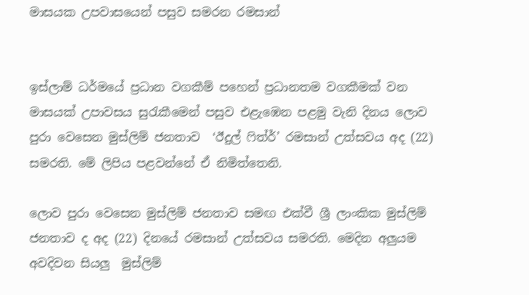මාසයක උපවාසයෙන් පසුව සමරන රමසාන්


ඉස්ලාම් ධර්මයේ ප්‍රධාන වගකීම් පහෙන් ප්‍රධානතම වගකීමක් වන මාසයක් උපාවසය සුරැකීමෙන් පසුව එළැඹෙන පළමු වැනි දිනය ලොව පුරා වෙසෙන මුස්ලිම් ජනතාව  ‘ඊදුල් ෆිත්ර්’ රමසාන් උත්සවය අද (22) සමරති. මේ ලිපිය පළවන්නේ ඒ නිමිත්තෙනි.

ලොව පුරා වෙසෙන මුස්ලිම් ජනතාව සමඟ එක්වී ශ්‍රී ලාංකික මුස්ලිම් ජනතාව ද අද (22) දිනයේ රමසාන් උත්සවය සමරති. මෙදින අලුයම අවදිවන සියලු‍  මුස්ලිම්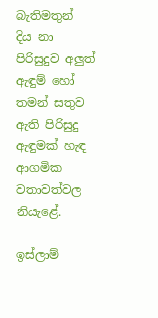බැතිමතුන් දිය නා පිරිසුදුව අලු‍ත් ඇඳුම් හෝ තමන් සතුව ඇති පිරිසුදු ඇඳුමක් හැඳ ආගමික වතාවත්වල නියැළේ.

ඉස්ලාම්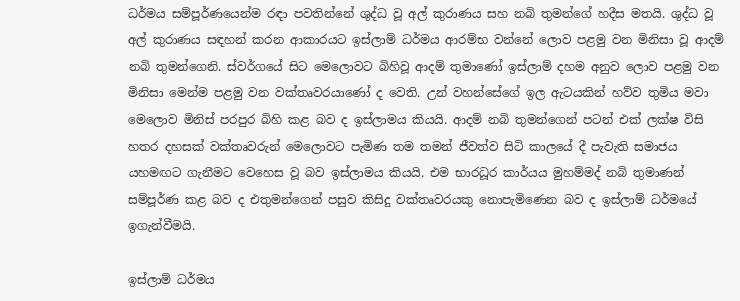ධර්මය සම්පූර්ණයෙන්ම රඳා පවතින්නේ ශුද්ධ වූ අල් කුරාණය සහ නබි තුමන්ගේ හදීස මතයි. ශුද්ධ වූ අල් කුරාණය සඳහන් කරන ආකාරයට ඉස්ලාම් ධර්මය ආරම්භ වන්නේ ලොව පළමු වන මිනිසා වූ ආදම් නබි තුමන්ගෙනි. ස්වර්ගයේ සිට මෙලොවට බිහිවූ ආදම් තුමාණෝ ඉස්ලාම් දහම අනුව ලොව පළමු වන මිනිසා මෙන්ම පළමු වන වක්තෘවරයාණෝ ද වෙති. උන් වහන්සේගේ ඉල ඇටයකින් හව්ව තුමිය මවා මෙලොව මිනිස් පරපුර බිහි කළ බව ද ඉස්ලාමය කියයි. ආදම් නබි තුමන්ගෙන් පටන් එක් ලක්ෂ විසි හතර දහසක් වක්තෘවරුන් මෙලොවට පැමිණ තම තමන් ජීවත්ව සිටි කාලයේ දී පැවැති සමාජය යහමඟට ගැනීමට වෙහෙස වූ බව ඉස්ලාමය කියයි. එම භාරධූර කාර්යය මුහම්මද් නබි තුමාණන් සම්පූර්ණ කළ බව ද එතුමන්ගෙන් පසුව කිසිදු වක්තෘවරයකු නොපැමිණෙන බව ද ඉස්ලාම් ධර්මයේ ඉගැන්වීමයි.

ඉස්ලාම් ධර්මය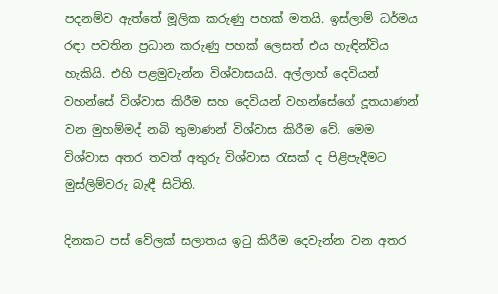පදනම්ව ඇත්තේ මූලික කරුණු පහක් මතයි. ඉස්ලාම් ධර්මය රඳා පවතින ප්‍රධාන කරුණු පහක් ලෙසත් එය හැඳින්විය හැකියි. එහි පළමුවැන්න විශ්වාසයයි. අල්ලාහ් දෙවියන් වහන්සේ විශ්වාස කිරීම සහ දෙවියන් වහන්සේගේ දූතයාණන් වන මුහම්මද් නබි තුමාණන් විශ්වාස කිරීම වේ. මෙම විශ්වාස අතර තවත් අතුරු විශ්වාස රැසක් ද පිළිපැදීමට මුස්ලිම්වරු බැඳී සිටිති.

දිනකට පස් ‍වේලක් සලාතය ඉටු කිරීම දෙවැන්න වන අතර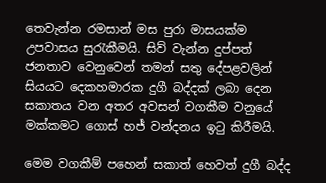තෙවැන්න රමසාන් මස පුරා මාසයක්ම උපවාසය සුරැකීමයි. සිව් වැන්න දුප්පත් ජනතාව වෙනුවෙන් තමන් සතු දේපළවලින් සියයට දෙකහමාරක දුගී බද්දක් ලබා දෙන සකාතය වන අතර අවසන් වගකීම වනුයේ මක්කමට ගොස් හජ් වන්දනය ඉටු කිරීමයි.

මෙම වගකීම් පහෙන් සකාත් හෙවත් දුගී බද්ද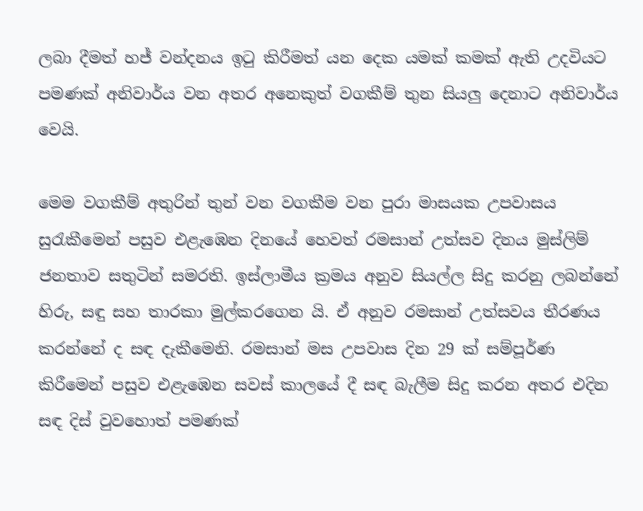ලබා දීමත් හජ් වන්දනය ඉටු කිරීමත් යන දෙක යමක් කමක් ඇති උදවියට පමණක් අනිවාර්ය වන අතර අනෙකුත් වගකීම් තුන සියලු‍ දෙනාට අනිවාර්ය වෙයි.

මෙම වගකීම් අතුරින් තුන් වන වගකීම වන පුරා මාසයක උපවාසය සුරැකී‍මෙන් පසුව එළැඹෙන දිනයේ හෙවත් රමසාන් උත්සව දිනය මුස්ලිම් ජනතාව සතුටින් සමරති. ඉස්ලාමීය ක්‍රමය අනුව සියල්ල සිදු කරනු ලබන්නේ හිරු, සඳු සහ තාරකා මුල්කරගෙන යි. ඒ අනුව රමසාන් උත්සවය තීරණය කරන්නේ ද සඳ දැකීමෙනි. රමසාන් මස උපවාස දින 29 ක් සම්පූර්ණ කිරීමෙන් පසුව එළැඹෙන සවස් කාලයේ දී සඳ බැලීම සිදු කරන අතර එදින සඳ දිස් වුවහොත් පමණක්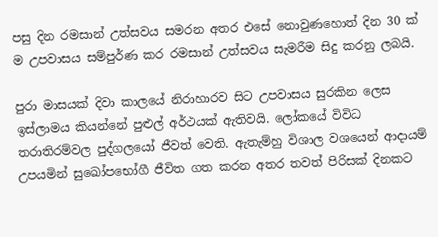පසු දින රමසාන් උත්සවය සමරන අතර එසේ නොවුණහොත් දින 30 ක් ම උපවාසය සම්පුර්ණ කර රමසාන් උත්සවය සැමරීම සිදු කරනු ලබයි.

පුරා මාසයක් දිවා කාලයේ නිරාහාරව සිට උපවාසය සුරකින ලෙස ඉස්ලාමය කියන්නේ පුළුල් අර්ථයක් ඇතිවයි. ලෝකයේ විවිධ තරාතිරම්වල පුද්ගලයෝ ජීවත් වෙති. ඇතැම්හු විශාල වශයෙන් ආදායම් උපයමින් සුඛෝපභෝගී ජීවිත ගත කරන අතර තවත් පිරිසක් දිනකට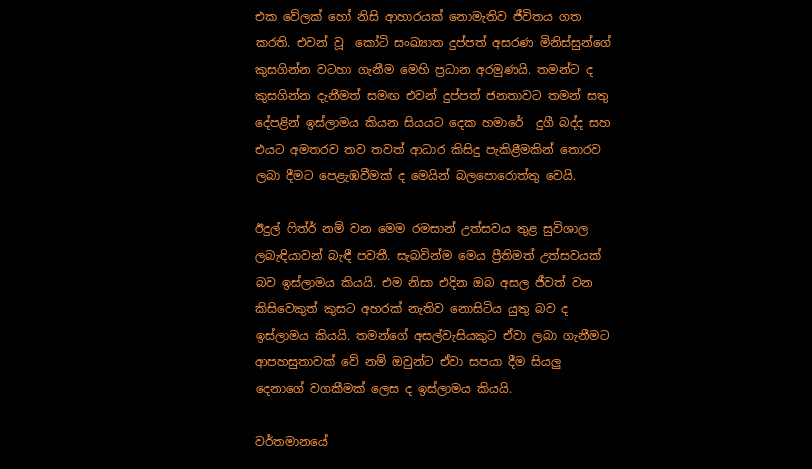එක වේලක් හෝ නිසි ආහාරයක් නොමැතිව ජීවිතය ගත කරති. එවන් වූ  කෝටි සංඛ්‍යාත දුප්පත් අසරණ මිනිස්සුන්ගේ කුසගින්න වටහා ගැනීම මෙහි ප්‍රධාන අරමුණයි. තමන්ට ද කුසගින්න දැනීමත් සමඟ එවන් දුප්පත් ජනතාවට තමන් සතු දේපළින් ඉස්ලාමය කියන සියයට දෙක හමාරේ  දුගී බද්ද සහ එයට අමතරව තව තවත් ආධාර කිසිදු පැකිළීමකින් තොරව ලබා දීමට පෙළැඹවීමක් ද මෙයින් බලපොරොත්තු වෙයි.

ඊදුල් ෆිත්ර් නම් වන මෙම රමසාන් උත්සවය තුළ සුවිශාල  ලබැඳියාවන් බැඳී පවතී. සැබවින්ම මෙය ප්‍රීතිමත් උත්සවයක් බව ඉස්ලාමය කියයි. එම නිසා එදින ඔබ අසල ජීවත් වන කිසිවෙකුත් කුසට අහරක් නැතිව නොසිටිය යුතු බව ද ඉස්ලාමය කියයි. තමන්ගේ අසල්වැසියකුට ඒවා ලබා ගැනීමට ආපහසුතාවක් වේ නම් ඔවුන්ට ඒවා සපයා දීම සියලු‍ දෙනාගේ වගකීමක් ලෙස ද ඉස්ලාමය කියයි.

වර්තමානයේ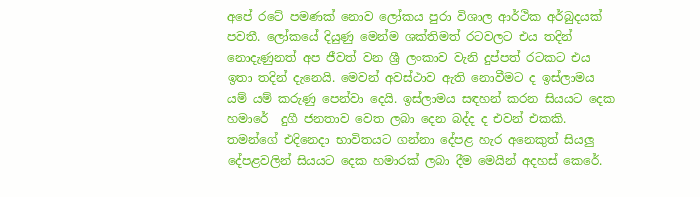අපේ රටේ පමණක් නොව ලෝකය පුරා විශාල ආර්ථික අර්බුදයක් පවතී. ලෝකයේ දියුණු මෙන්ම ශක්තිමත් රටවලට එය තදින් නොදැණුනත් අප ජීවත් වන ශ්‍රී ලංකාව වැනි දුප්පත් රටකට එය ඉතා තදින් දැනෙයි. මෙවන් අවස්ථාව ඇති නොවීමට ද ඉස්ලාමය යම් යම් කරුණු පෙන්වා දෙයි. ඉස්ලාමය සඳහන් කරන සියයට දෙක හමාරේ  දුගී ජනතාව වෙත ලබා දෙන බද්ද ද එවන් එකකි. තමන්ගේ එදිනෙදා භාවිතයට ගන්නා දේපළ හැර අනෙකුත් සියලු‍ දේපළවලින් සියයට දෙක හමාරක් ලබා දීම මෙයින් අදහස් කෙරේ.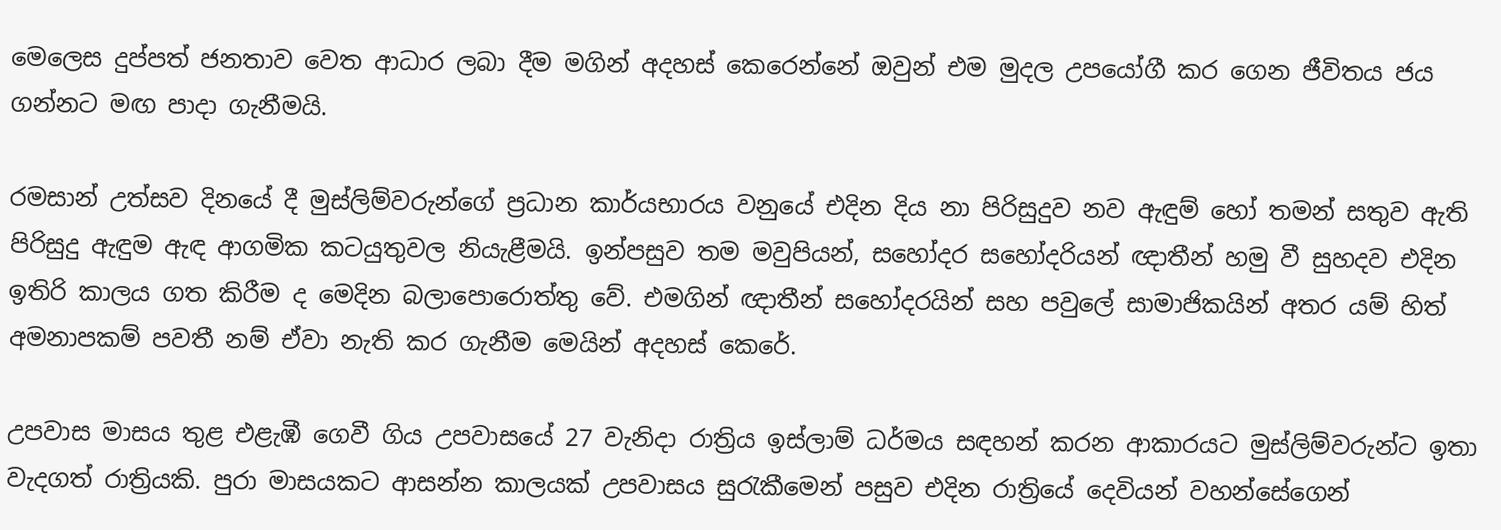මෙලෙස දුප්පත් ජනතාව වෙත ආධාර ලබා දීම මගින් අදහස් කෙරෙන්නේ ඔවුන් එම මුදල උපයෝගී කර ගෙන ජීවිතය ජය ගන්නට මඟ පාදා ගැනීමයි.

රමසාන් උත්සව දිනයේ දී මුස්ලිම්වරුන්ගේ ප්‍රධාන කාර්යභාරය වනුයේ එදින දිය නා පිරිසුදුව නව ඇඳුම් හෝ තමන් සතුව ඇති පිරිසුදු ඇඳුම ඇඳ ආගමික කටයුතුවල නියැළීමයි. ඉන්පසුව තම මවුපියන්, සහෝදර සහෝදරියන් ඥාතීන් හමු වී සුහදව එදින ඉතිරි කාලය ගත කිරීම ද මෙදින බලාපොරොත්තු වේ. එමගින් ඥාතීන් සහෝදරයින් සහ පවු‍ලේ සාමාජිකයින් අතර යම් හිත් අමනාපකම් පවතී නම් ඒවා නැති කර ගැනීම මෙයින් අදහස් ‍කෙරේ.

උපවාස මාසය තුළ එළැඹී ගෙවී ගිය උපවාසයේ 27 වැනිදා රාත්‍රිය ඉස්ලාම් ධර්මය සඳහන් කරන ආකාරයට මුස්ලිම්වරුන්ට ඉතා වැදගත් රාත්‍රියකි. පුරා මාසයකට ආසන්න කාලයක් උපවාසය සුරැකීමෙන් පසුව එදින රාත්‍රියේ දෙවියන් වහන්සේගෙන්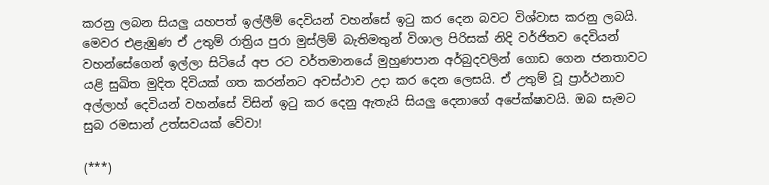කරනු ලබන සියලු‍ යහපත් ඉල්ලීම් දෙවියන් වහන්සේ ඉටු කර දෙන බවට විශ්වාස කරනු ලබයි. මෙවර එළැඹුණ ඒ උතුම් රාත්‍රිය පුරා මුස්ලිම් බැතිමතුන් විශාල පිරිසක් නිදි වර්ජිතව දෙවියන් වහන්සේගෙන් ඉල්ලා සිටියේ අප රට වර්තමානයේ මුහුණපාන අර්බුදවලින් ගොඩ ගෙන ජනතාවට යළි සුඛිත මුදිත දිවියක් ගත කරන්නට අවස්ථාව උදා කර දෙන ලෙසයි. ඒ උතුම් වූ ප්‍රාර්ථනාව  අල්ලාහ් දෙවියන් වහන්සේ විසින් ඉටු කර දෙනු ඇතැයි සියලු‍ දෙනාගේ අපේක්ෂාවයි. ඔබ සැමට සුබ රමසාන් උත්සවයක් වේවා!

(***)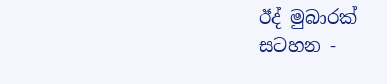ඊද් මුබාරක්
සටහන -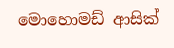මොහොමඩ් ආසික්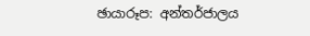ඡායාරූප: අන්තර්ජාලය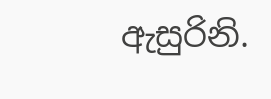ඇසුරිනි.